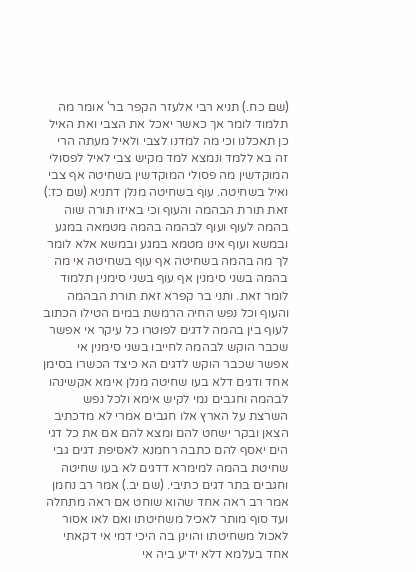(שם כח.) תניא רבי אלעזר הקפר בר' אומר מה תלמוד לומר אך כאשר יאכל את הצבי ואת האיל כן תאכלנו וכי מה למדנו לצבי ולאיל מעתה הרי זה בא ללמד ונמצא למד מקיש צבי לאיל לפסולי המוקדשין מה פסולי המוקדשין בשחיטה אף צבי ואיל בשחיטה. עוף בשחיטה מנלן דתניא (שם כז:) זאת תורת הבהמה והעוף וכי באיזו תורה שוה בהמה לעוף ועוף לבהמה בהמה מטמאה במגע ובמשא ועוף אינו מטמא במגע ובמשא אלא לומר לך מה בהמה בשחיטה אף עוף בשחיטה אי מה בהמה בשני סימנין אף עוף בשני סימנין תלמוד לומר זאת. ותני בר קפרא זאת תורת הבהמה והעוף וכל נפש החיה הרמשת במים הטילו הכתוב לעוף בין בהמה לדגים לפוטרו כל עיקר אי אפשר שכבר הוקש לבהמה לחייבו בשני סימנין אי אפשר שכבר הוקש לדגים הא כיצד הכשרו בסימן אחד ודגים דלא בעו שחיטה מנלן אימא אקשינהו לבהמה וחגבים נמי לקיש אימא ולכל נפש השרצת על הארץ אלו חגבים אמרי לא מדכתיב הצאן ובקר ישחט להם ומצא להם אם את כל דגי הים יאסף להם כתבה רחמנא לאסיפת דגים גבי שחיטת בהמה למימרא דדגים לא בעו שחיטה וחגבים בתר דגים כתיבי. (שם יב.) אמר רב נחמן אמר רב ראה אחד שהוא שוחט אם ראה מתחלה ועד סוף מותר לאכיל משחיטתו ואם לאו אסור לאכול משחיטתו והוינן בה היכי דמי אי דקאתי אחד בעלמא דלא ידיע ביה אי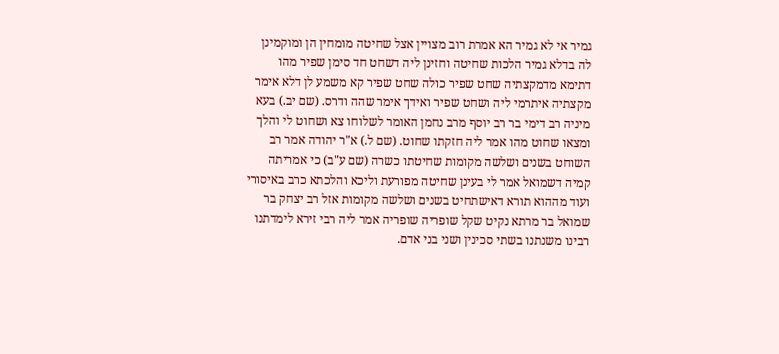גמיר אי לא גמיר הא אמרת רוב מצויין אצל שחיטה מומחין הן ומוקמינן לה בדלא גמיר הלכות שחיטה וחזינן ליה דשחט חד סימן שפיר מהו דתימא מדמקצתיה שחט שפיר כולה שחט שפיר קא משמע לן דלא אימר מקצתיה איתרמי ליה ושחט שפיר ואידך אימר שהה ודרס. (שם יב.) בעא מיניה רב דימי בר רב יוסף מרב נחמן האומר לשלוחו צא ושחוט לי והלך ומצאו שחוט מהו אמר ליה חזקתו שחוט. (שם ל.) א"ר יהודה אמר רב השוחט בשנים ושלשה מקומות שחיטתו כשרה (שם ע"ב) כי אמריתה קמיה דשמואל אמר לי בעינן שחיטה מפורעת וליכא והלכתא כרב באיסורי ועוד מההוא תורא דאישתחיט בשנים ושלשה מקומות אזל רב יצחק בר שמואל בר מרתא נקיט שקל שופריה שופריה אמר ליה רבי זירא לימדתנו רבינו משנתנו בשתי סכינין ושני בני אדם.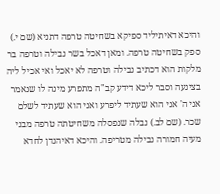והיכא דאיתיליד ספיקא בשחיטה טרפה דתניא (שם י.) ספק בשחיטה טרפה. ומאן דאכל בשר נבילה וטרפה בר מלקות הוא דכתיב נבילה וטרפה לא יאכל ואי אכיל ליה בצינעה וסבר ליכא דידע קב"ה מתפרע מינה לו שנאמר אני ה' אני הוא שעתיד ליפרע ואני הוא שעתיד לשלם שכר. (שם לב.) נבלה שנפסלה משחיטתה טרפה מבני מעיה חמורה נבילה מטריפה. והיכא דאיהנדן לחדא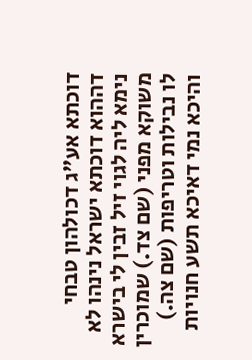דוכתא אע"ג דכולהון טבחי דההוא דוכתא ישראל נינהו לא נימא ליה לגוי זיל זבין לי בישרא משוקא מפני (שם צד.) שמוכרין לו נבילות וטריפות (שם צה.) והיכא נמי דאיכא תשע חנויות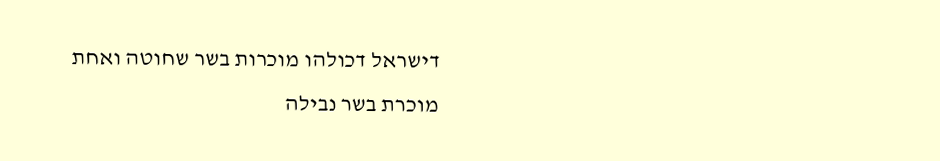דישראל דכולהו מוכרות בשר שחוטה ואחת מוכרת בשר נבילה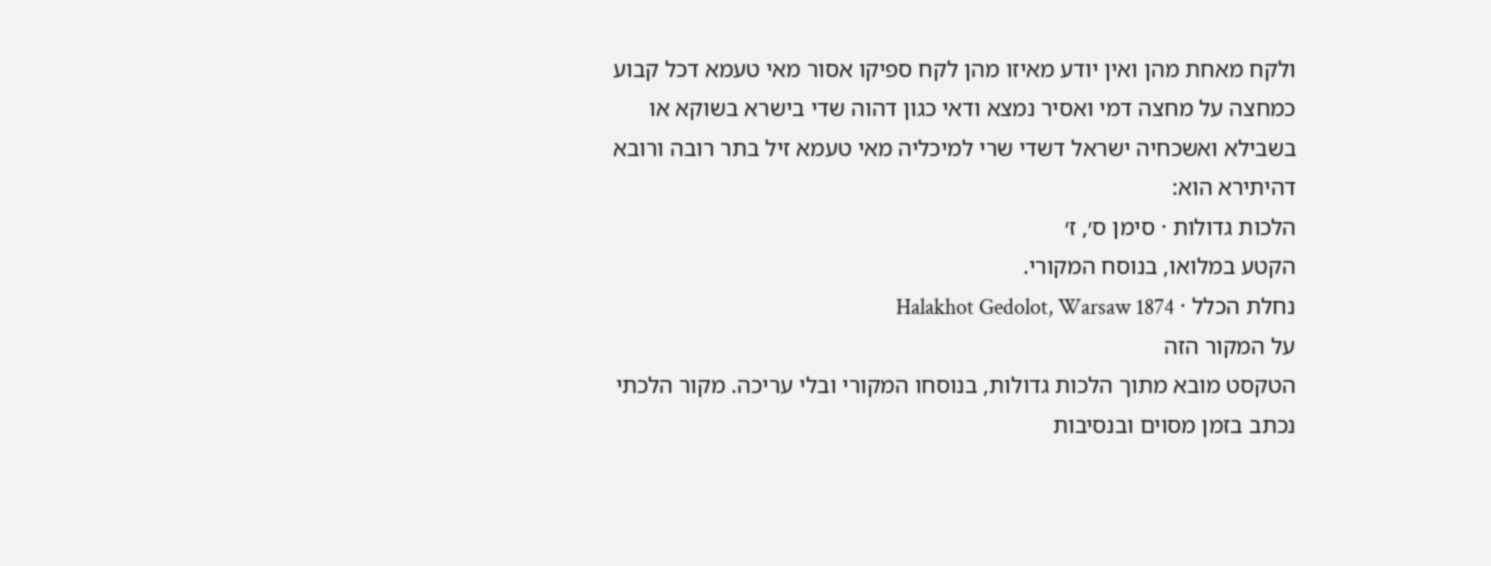ולקח מאחת מהן ואין יודע מאיזו מהן לקח ספיקו אסור מאי טעמא דכל קבוע כמחצה על מחצה דמי ואסיר נמצא ודאי כגון דהוה שדי בישרא בשוקא או בשבילא ואשכחיה ישראל דשדי שרי למיכליה מאי טעמא זיל בתר רובה ורובא דהיתירא הוא:
הלכות גדולות · סימן ס׳, ז׳
הקטע במלואו, בנוסח המקורי.
נחלת הכלל · Halakhot Gedolot, Warsaw 1874
על המקור הזה
הטקסט מובא מתוך הלכות גדולות, בנוסחו המקורי ובלי עריכה. מקור הלכתי נכתב בזמן מסוים ובנסיבות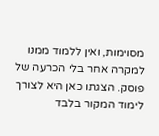מסוימות, ואין ללמוד ממנו למקרה אחר בלי הכרעה של פוסק. הצגתו כאן היא לצורך לימוד המקור בלבד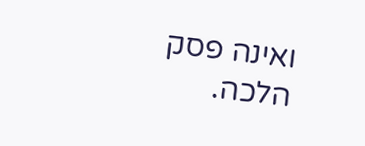ואינה פסק הלכה.